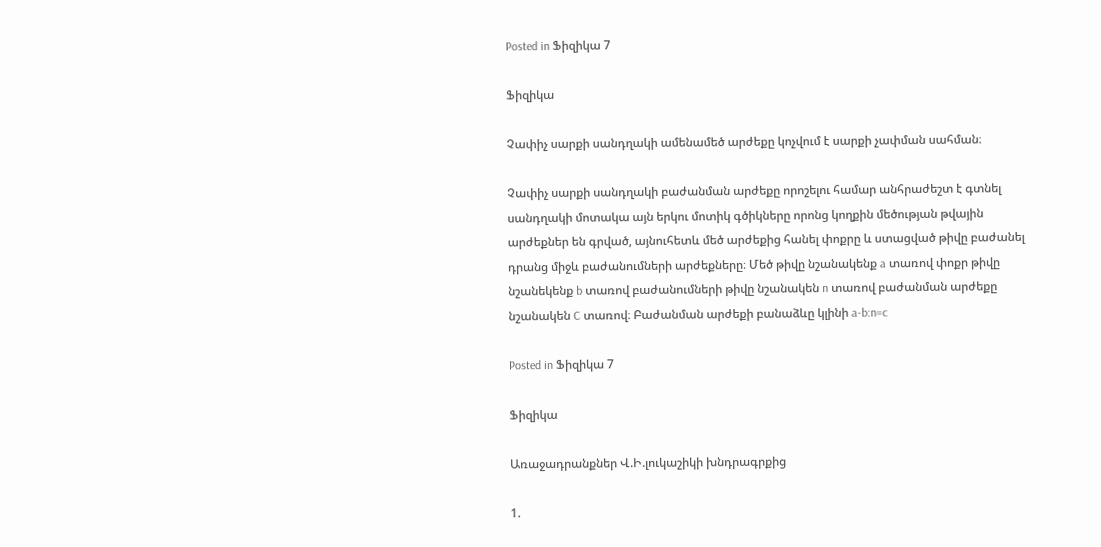Posted in Ֆիզիկա 7

Ֆիզիկա

Չափիչ սարքի սանդղակի ամենամեծ արժեքը կոչվում է սարքի չափման սահման։

Չափիչ սարքի սանդղակի բաժանման արժեքը որոշելու համար անհրաժեշտ է գտնել սանդղակի մոտակա այն երկու մոտիկ գծիկները որոնց կողքին մեծության թվային արժեքներ են գրված, այնուհետև մեծ արժեքից հանել փոքրը և ստացված թիվը բաժանել դրանց միջև բաժանումների արժեքները։ Մեծ թիվը նշանակենք a տառով փոքր թիվը նշանեկենք b տառով բաժանումների թիվը նշանակեն n տառով բաժանման արժեքը նշանակեն C տառով։ Բաժանման արժեքի բանաձևը կլինի a-b:n=c

Posted in Ֆիզիկա 7

Ֆիզիկա

Առաջադրանքներ Վ.Ի.լուկաշիկի խնդրագրքից

1.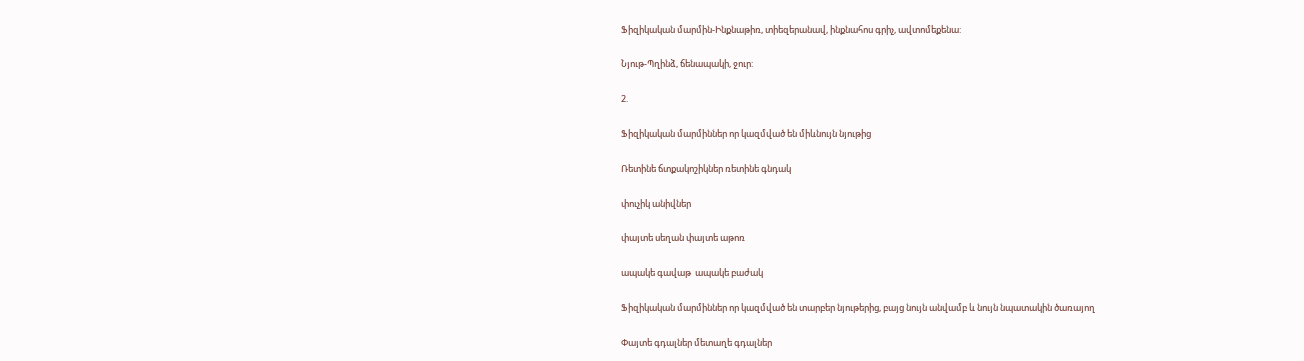Ֆիզիկական մարմին-Ինքնաթիռ, տիեզերանավ, ինքնահոս գրիչ, ավտոմեքենա:

Նյութ-Պղինձ, ճենապակի, ջուր:

2.

Ֆիզիկական մարմիններ որ կազմված են միևնույն նյութից

Ռետինե ճտքակոշիկներ ռետինե գնդակ

փուչիկ անիվներ

փայտե սեղան փայտե աթոռ

ապակե գավաթ  ապակե բաժակ

Ֆիզիկական մարմիններ որ կազմված են տարբեր նյութերից, բայց նույն անվամբ և նույն նպատակին ծառայող

Փայտե գդալներ մետաղե գդալներ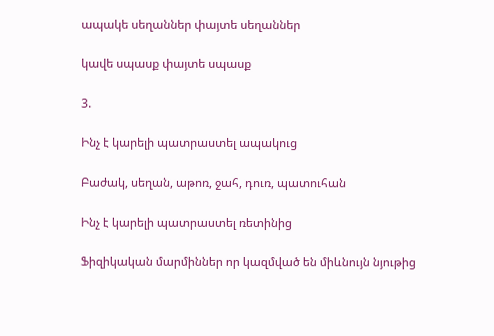ապակե սեղաններ փայտե սեղաններ

կավե սպասք փայտե սպասք

3.

Ինչ է կարելի պատրաստել ապակուց

Բաժակ, սեղան, աթոռ, ջահ, դուռ, պատուհան

Ինչ է կարելի պատրաստել ռետինից

Ֆիզիկական մարմիններ որ կազմված են միևնույն նյութից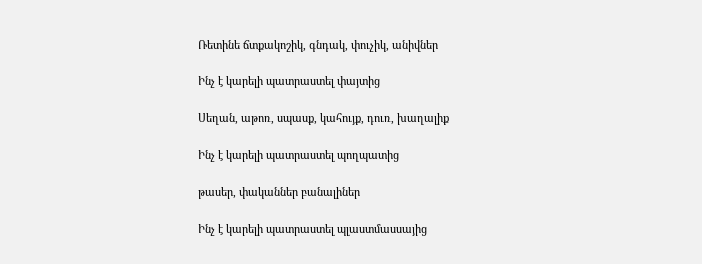Ռետինե ճտքակոշիկ, գնդակ, փուչիկ, անիվներ

Ինչ է կարելի պատրաստել փայտից

Սեղան, աթոռ, սպասք, կահույք, դուռ, խաղալիք

Ինչ է կարելի պատրաստել պողպատից

թասեր, փականներ բանալիներ

Ինչ է կարելի պատրաստել պլաստմասսայից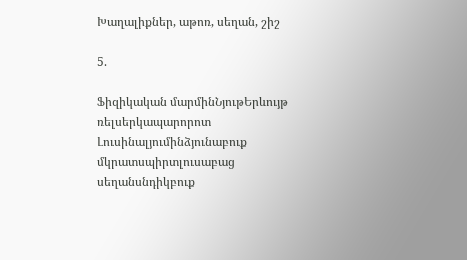Խաղալիքներ, աթոռ, սեղան, շիշ

5.

Ֆիզիկական մարմինՆյութԵրևույթ
ռելսերկապարորոտ
Լուսինալյումինձյունաբուք
մկրատսպիրտլուսաբաց
սեղանսնդիկբուք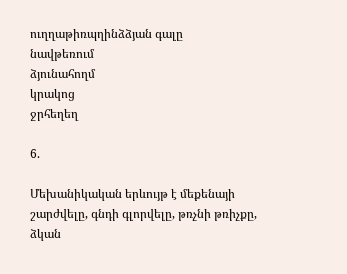ուղղաթիռպղինձձյան գալը
նավթեռում
ձյունահողմ
կրակոց
ջրհեղեղ

6.

Մեխանիկական երևույթ է մեքենայի շարժվելը, գնդի գլորվելը, թռչնի թռիչքը, ձկան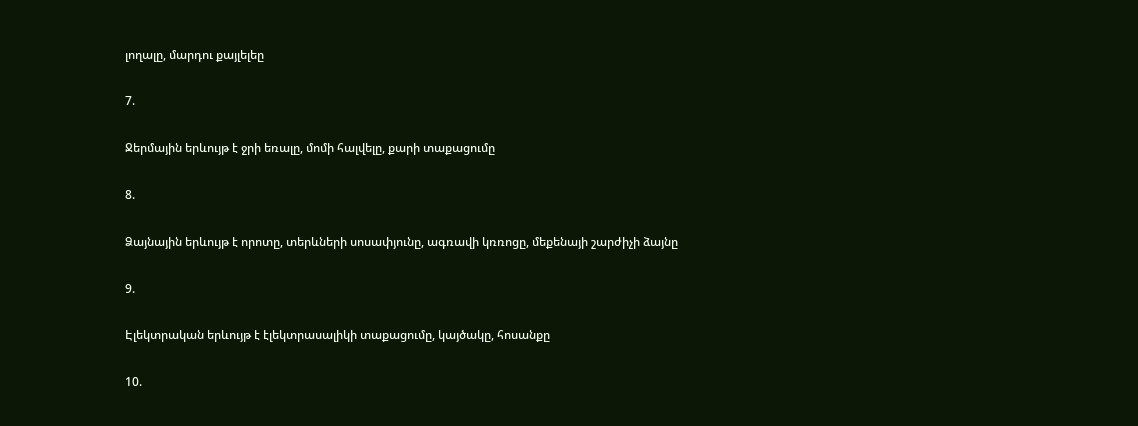լողալը, մարդու քայլելեը

7.

Ջերմային երևույթ է ջրի եռալը, մոմի հալվելը, քարի տաքացումը

8.

Ձայնային երևույթ է որոտը, տերևների սոսափյունը, ագռավի կռռոցը, մեքենայի շարժիչի ձայնը

9.

Էլեկտրական երևույթ է էլեկտրասալիկի տաքացումը, կայծակը, հոսանքը

10.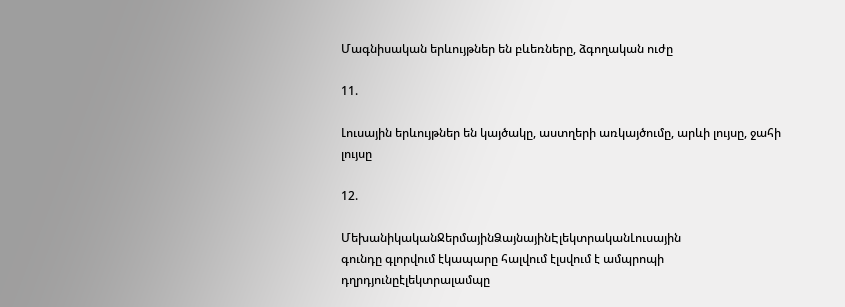Մագնիսական երևույթներ են բևեռները, ձգողական ուժը

11.

Լուսային երևույթներ են կայծակը, աստղերի առկայծումը, արևի լույսը, ջահի լույսը

12.

ՄեխանիկականՋերմայինՁայնայինԷլեկտրականԼուսային
գունդը գլորվում էկապարը հալվում էլսվում է ամպրոպի դղրդյունըէլեկտրալամպը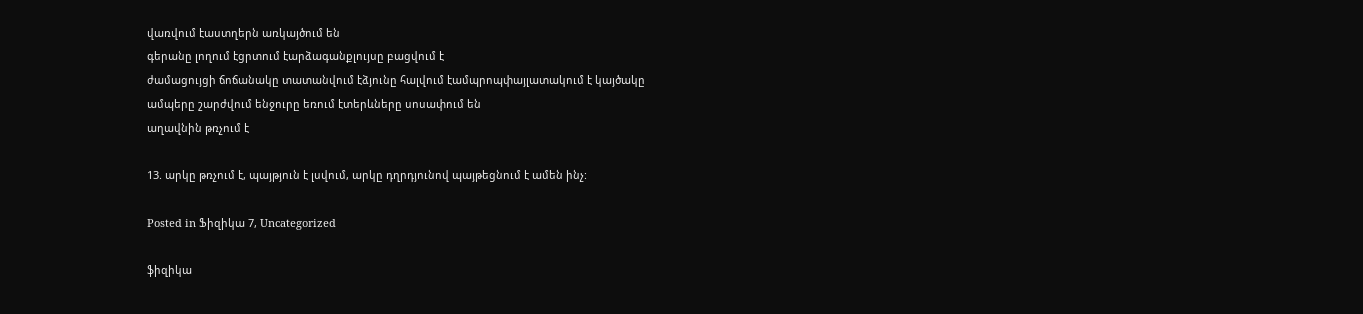վառվում էաստղերն առկայծում են
գերանը լողում էցրտում էարձագանքլույսը բացվում է
ժամացույցի ճոճանակը տատանվում էձյունը հալվում էամպրոպփայլատակում է կայծակը
ամպերը շարժվում ենջուրը եռում էտերևները սոսափում են
աղավնին թռչում է

13. արկը թռչում է, պայթյուն է լսվում, արկը դղրդյունով պայթեցնում է ամեն ինչ:

Posted in Ֆիզիկա 7, Uncategorized

ֆիզիկա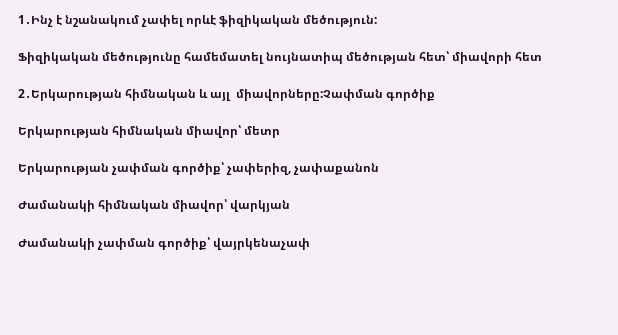1․Ինչ է նշանակում չափել որևէ ֆիզիկական մեծություն:

Ֆիզիկական մեծությունը համեմատել նույնատիպ մեծության հետ՝ միավորի հետ

2․Երկարության հիմնական և այլ  միավորները:Չափման գործիք

Երկարության հիմնական միավոր՝ մետր

Երկարության չափման գործիք՝ չափերիզ, չափաքանոն

Ժամանակի հիմնական միավոր՝ վարկյան

Ժամանակի չափման գործիք՝ վայրկենաչափ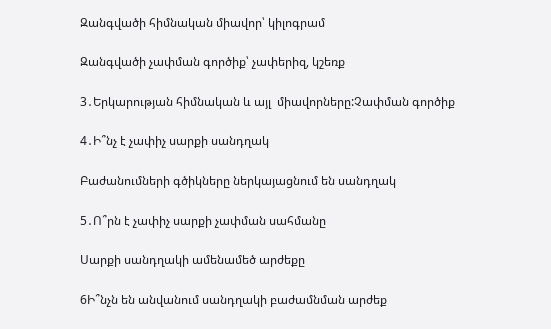Զանգվածի հիմնական միավոր՝ կիլոգրամ

Զանգվածի չափման գործիք՝ չափերիզ, կշեռք

3․Երկարության հիմնական և այլ  միավորները:Չափման գործիք

4․Ի՞նչ է չափիչ սարքի սանդղակ

Բաժանումների գծիկները ներկայացնում են սանդղակ

5․Ո՞րն է չափիչ սարքի չափման սահմանը

Սարքի սանդղակի ամենամեծ արժեքը

6Ի՞նչն են անվանում սանդղակի բաժամնման արժեք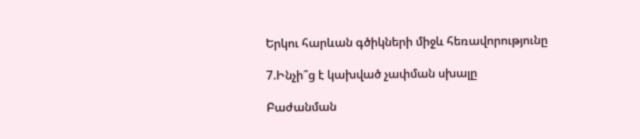Երկու հարևան գծիկների միջև հեռավորությունը

7.Ինչի՞ց է կախված չափման սխալը

Բաժանման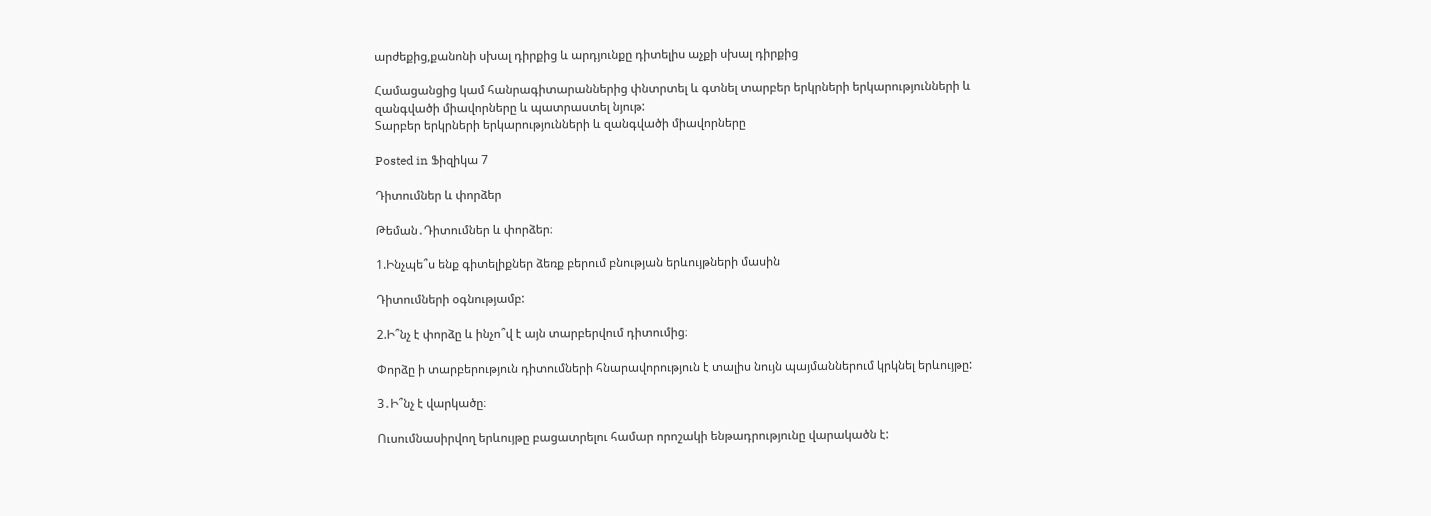արժեքից,քանոնի սխալ դիրքից և արդյունքը դիտելիս աչքի սխալ դիրքից

Համացանցից կամ հանրագիտարաններից փնտրտել և գտնել տարբեր երկրների երկարությունների և զանգվածի միավորները և պատրաստել նյութ:
Տարբեր երկրների երկարությունների և զանգվածի միավորները

Posted in Ֆիզիկա 7

Դիտումներ և փորձեր

Թեման․Դիտումներ և փորձեր։

1.Ինչպե՞ս ենք գիտելիքներ ձեռք բերում բնության երևույթների մասին

Դիտումների օգնությամբ:

2.Ի՞նչ է փորձը և ինչո՞վ է այն տարբերվում դիտումից։

Փորձը ի տարբերություն դիտումների հնարավորություն է տալիս նույն պայմաններում կրկնել երևույթը:

3․Ի՞նչ է վարկածը։

Ուսումնասիրվող երևույթը բացատրելու համար որոշակի ենթադրությունը վարակածն է: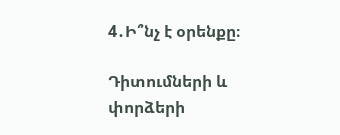4․Ի՞նչ է օրենքը։

Դիտումների և փորձերի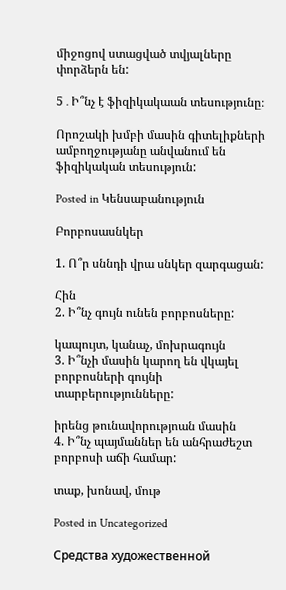միջոցով ստացված տվյալները փորձերն են:

5․Ի՞նչ է ֆիզիկակաան տեսությունը։

Որոշակի խմբի մասին գիտելիքների ամբողջությանը անվանում են ֆիզիկական տեսություն:

Posted in Կենսաբանություն

Բորբոսասնկեր

1. Ո՞ր սննդի վրա սնկեր զարգացան:

Հին
2. Ի՞նչ գույն ունեն բորբոսները:

կապույտ, կանաչ, մոխրագույն
3. Ի՞նչի մասին կարող են վկայել բորբոսների գույնի տարբերությունները:

իրենց թունավորությոան մասին
4. Ի՞նչ պայմաններ են անհրաժեշտ բորբոսի աճի համար:

տաք, խոնավ, մութ

Posted in Uncategorized

Средства художественной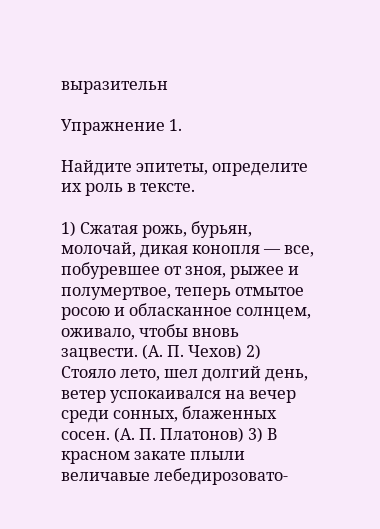выразительн

Упражнение 1.

Найдите эпитеты, определите их роль в тексте.

1) Сжатая рожь, бурьян, молочай, дикая конопля — все, побуревшее от зноя, рыжее и полумертвое, теперь отмытое росою и обласканное солнцем, оживало, чтобы вновь зацвести. (А. П. Чехов) 2) Стояло лето, шел долгий день, ветер успокаивался на вечер среди сонных, блаженных сосен. (А. П. Платонов) 3) В красном закате плыли величавые лебедирозовато-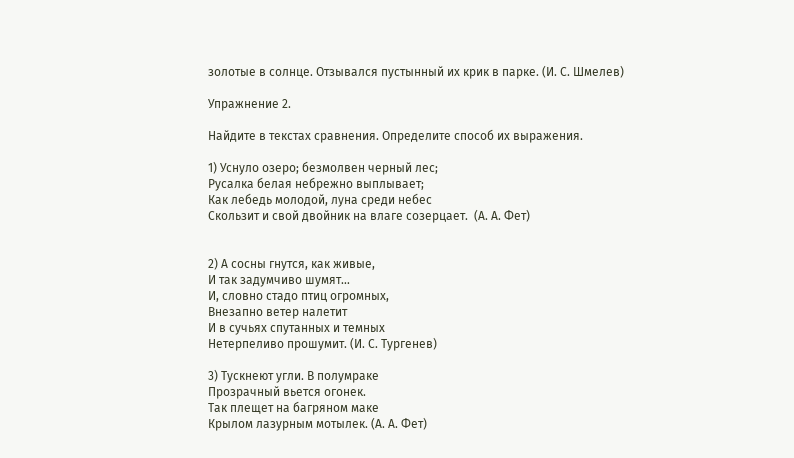золотые в солнце. Отзывался пустынный их крик в парке. (И. С. Шмелев)

Упражнение 2.

Найдите в текстах сравнения. Определите способ их выражения.

1) Уснуло озеро; безмолвен черный лес;
Русалка белая небрежно выплывает;
Как лебедь молодой, луна среди небес
Скользит и свой двойник на влаге созерцает.  (А. А. Фет)


2) А сосны гнутся, как живые,
И так задумчиво шумят…
И, словно стадо птиц огромных,
Внезапно ветер налетит
И в сучьях спутанных и темных
Нетерпеливо прошумит. (И. С. Тургенев)

3) Тускнеют угли. В полумраке
Прозрачный вьется огонек.
Так плещет на багряном маке
Крылом лазурным мотылек. (А. А. Фет)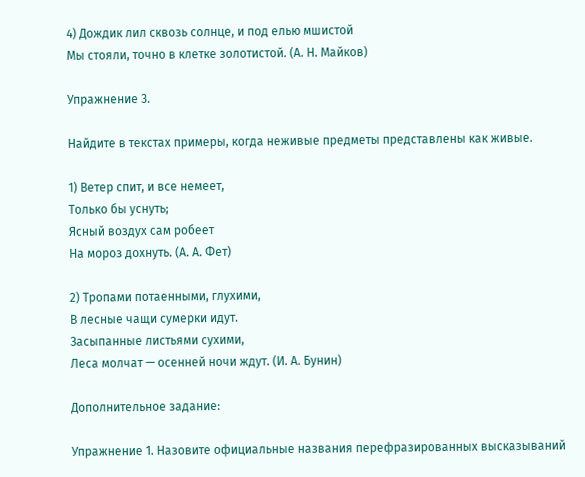4) Дождик лил сквозь солнце, и под елью мшистой
Мы стояли, точно в клетке золотистой. (А. Н. Майков)

Упражнение 3.

Найдите в текстах примеры, когда неживые предметы представлены как живые.

1) Ветер спит, и все немеет,
Только бы уснуть;
Ясный воздух сам робеет
На мороз дохнуть. (А. А. Фет)

2) Тропами потаенными, глухими,
В лесные чащи сумерки идут.
Засыпанные листьями сухими,
Леса молчат — осенней ночи ждут. (И. А. Бунин)

Дополнительное задание:

Упражнение 1. Назовите официальные названия перефразированных высказываний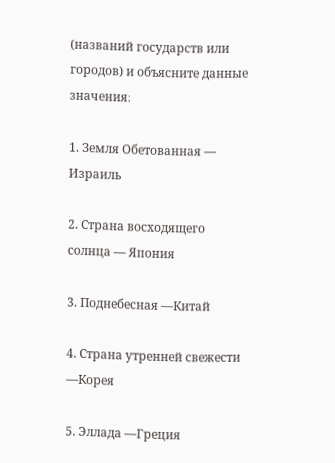(названий государств или городов) и объясните данные значения։

1. Земля Обетованная — Израиль

2. Страна восходящего солнца — Япония

3. Поднебесная —Китай

4. Страна утренней свежести —Корея

5. Эллада —Греция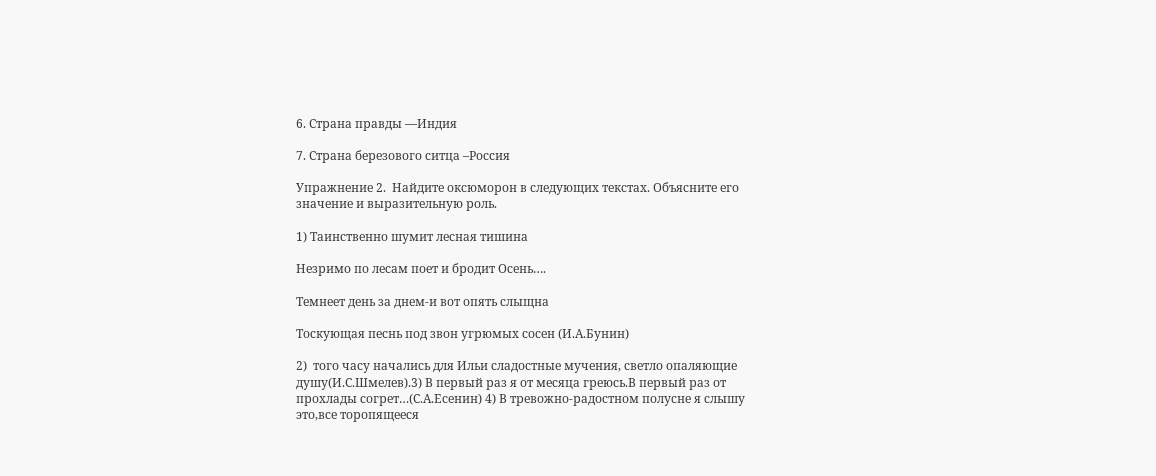6. Страна правды —Индия

7. Страна березового ситца –Россия

Упражнение 2.  Найдите оксюморон в следующих текстах. Объясните его значение и выразительную роль.

1) Таинственно шумит лесная тишина

Незримо по лесам поет и бродит Осень….

Темнеет день за днем-и вот опять слыщна

Тоскующая песнь под звон угрюмых сосен (И.А.Бунин)

2)  того часу начались для Ильи сладостные мучения, светло опаляющие душу(И.С.Шмелев).3) В первый раз я от месяца греюсь.В первый раз от прохлады согрет…(С.А.Есенин) 4) В тревожно-радостном полусне я слышу это,все торопящееся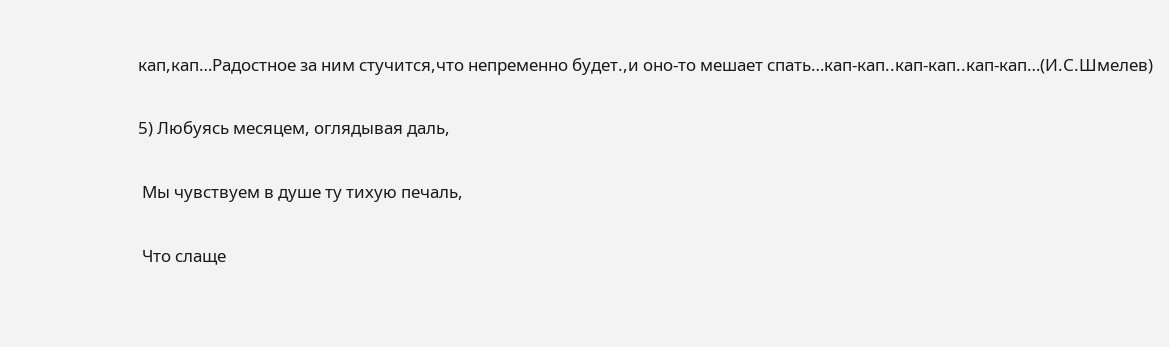кап,кап…Радостное за ним стучится,что непременно будет.,и оно-то мешает спать…кап-кап..кап-кап..кап-кап…(И.С.Шмелев)

5) Любуясь месяцем, оглядывая даль,

 Мы чувствуем в душе ту тихую печаль,

 Что слаще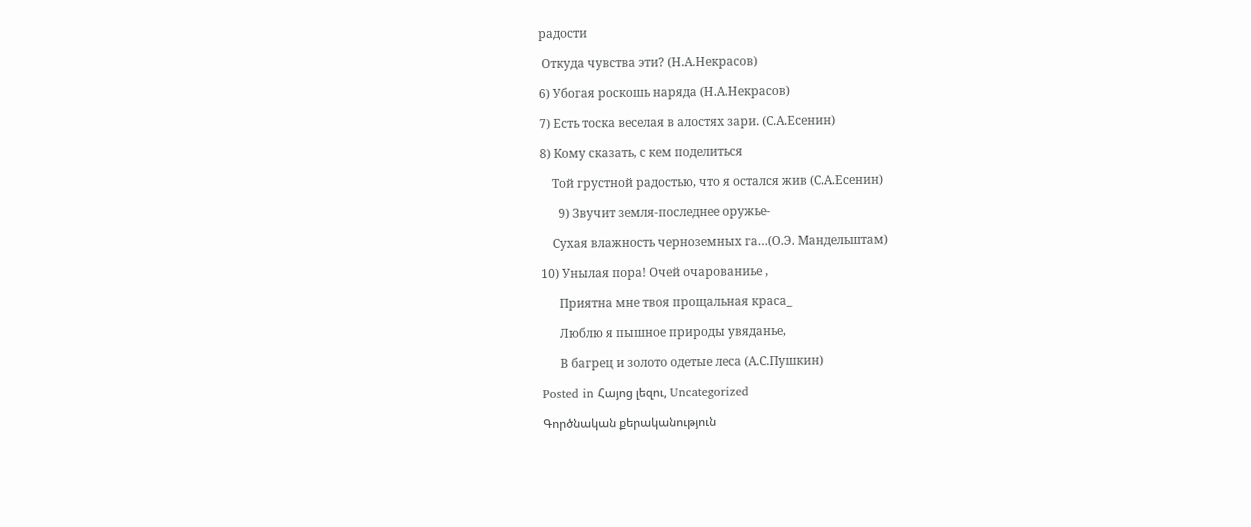радости

 Откуда чувства эти? (Н.А.Некрасов)

6) Убогая роскошь наряда (Н.А.Некрасов)

7) Есть тоска веселая в алостях зари. (С.А.Есенин)

8) Кому сказать, с кем поделиться

    Той грустной радостью, что я остался жив (С.А.Есенин)

      9) Звучит земля-последнее оружье-

    Сухая влажность черноземных га…(О.Э. Мандельштам)

10) Унылая пора! Очей очарованиье ,

      Приятна мне твоя прощальная краса_

      Люблю я пышное природы увяданье,

      В багрец и золото одетые леса (А.С.Пушкин)

Posted in Հայոց լեզու, Uncategorized

Գործնական քերականություն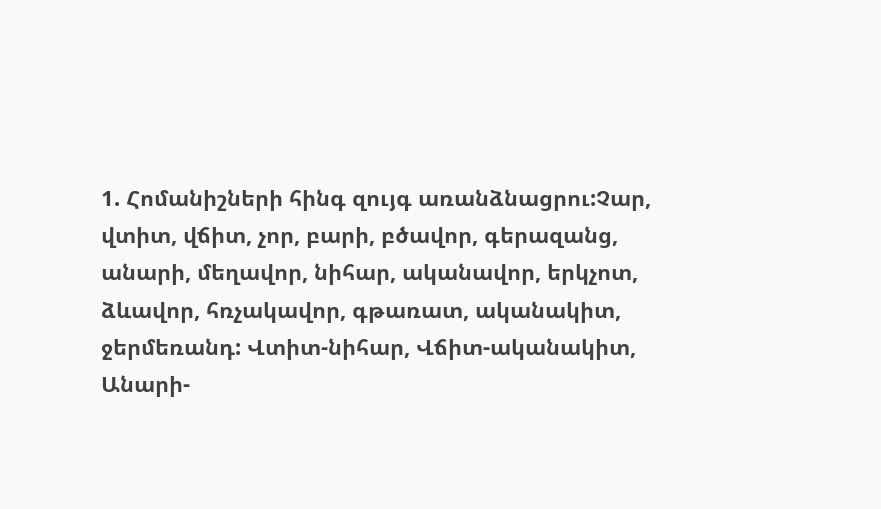1. Հոմանիշների հինգ զույգ առանձնացրու:Չար, վտիտ, վճիտ, չոր, բարի, բծավոր, գերազանց, անարի, մեղավոր, նիհար, ականավոր, երկչոտ, ձևավոր, հռչակավոր, գթառատ, ականակիտ, ջերմեռանդ: Վտիտ-նիհար, Վճիտ-ականակիտ, Անարի-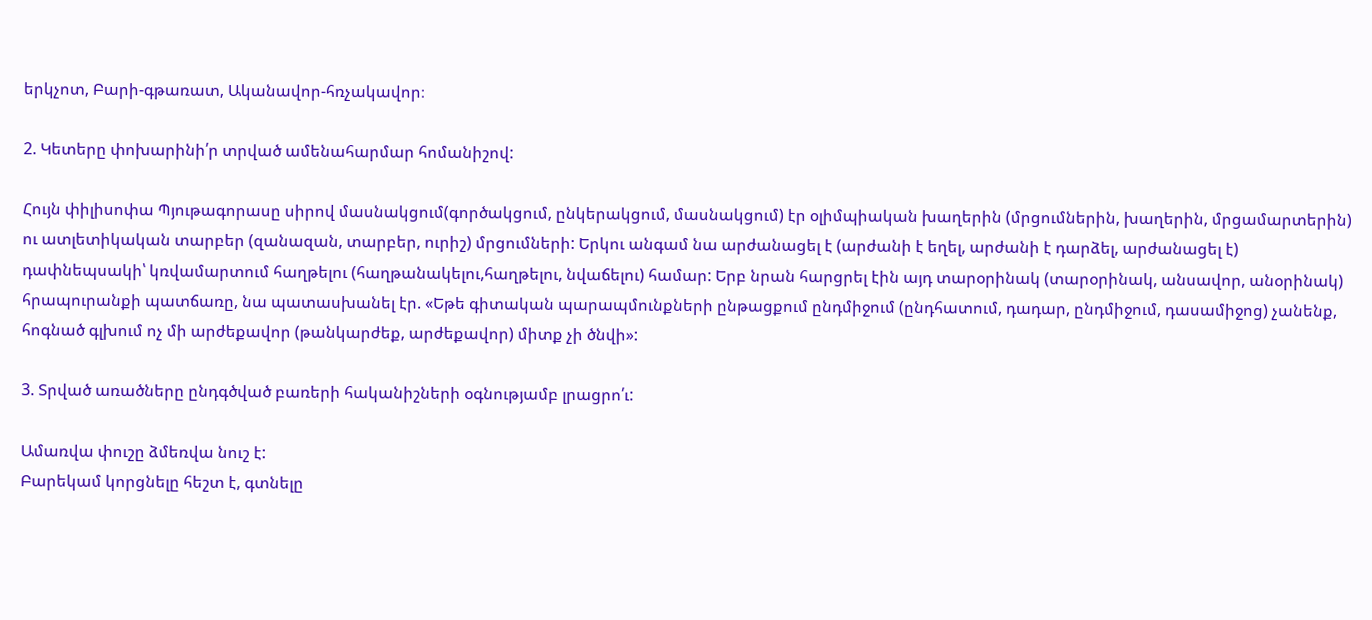երկչոտ, Բարի-գթառատ, Ականավոր-հռչակավոր։

2. Կետերը փոխարինի՛ր տրված ամենահարմար հոմանիշով:

Հույն փիլիսոփա Պյութագորասը սիրով մասնակցում(գործակցում, ընկերակցում, մասնակցում) էր օլիմպիական խաղերին (մրցումներին, խաղերին, մրցամարտերին) ու ատլետիկական տարբեր (զանազան, տարբեր, ուրիշ) մրցումների: Երկու անգամ նա արժանացել է (արժանի է եղել, արժանի է դարձել, արժանացել է) դափնեպսակի՝ կռվամարտում հաղթելու (հաղթանակելու,հաղթելու, նվաճելու) համար: Երբ նրան հարցրել էին այդ տարօրինակ (տարօրինակ, անսավոր, անօրինակ) հրապուրանքի պատճառը, նա պատասխանել էր. «Եթե գիտական պարապմունքների ընթացքում ընդմիջում (ընդհատում, դադար, ընդմիջում, դասամիջոց) չանենք, հոգնած գլխում ոչ մի արժեքավոր (թանկարժեք, արժեքավոր) միտք չի ծնվի»:

3. Տրված առածները ընդգծված բառերի հականիշների օգնությամբ լրացրո՛ւ:

Ամառվա փուշը ձմեռվա նուշ է:
Բարեկամ կորցնելը հեշտ է, գտնելը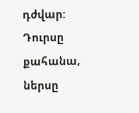դժվար:
Դուրսը քահանա, ներսը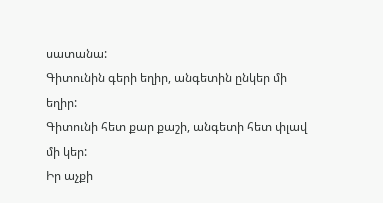սատանա:
Գիտունին գերի եղիր, անգետին ընկեր մի եղիր:
Գիտունի հետ քար քաշի, անգետի հետ փլավ մի կեր:
Իր աչքի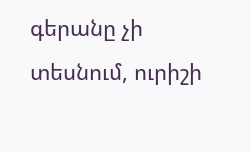գերանը չի տեսնում, ուրիշի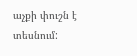աչքի փուշն է տեսնում: